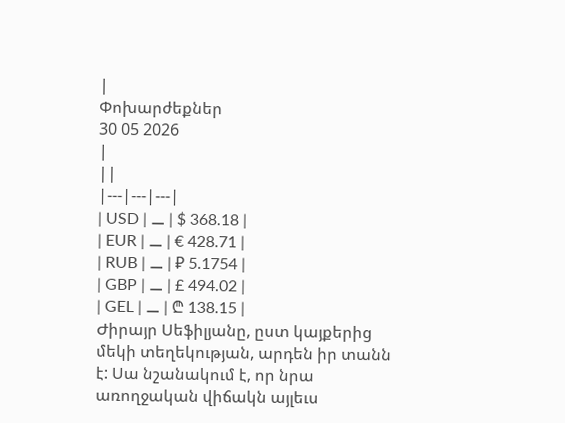|
Փոխարժեքներ
30 05 2026
|
||
|---|---|---|
| USD | ⚊ | $ 368.18 |
| EUR | ⚊ | € 428.71 |
| RUB | ⚊ | ₽ 5.1754 |
| GBP | ⚊ | £ 494.02 |
| GEL | ⚊ | ₾ 138.15 |
Ժիրայր Սեֆիլյանը, ըստ կայքերից մեկի տեղեկության, արդեն իր տանն է: Սա նշանակում է, որ նրա առողջական վիճակն այլեւս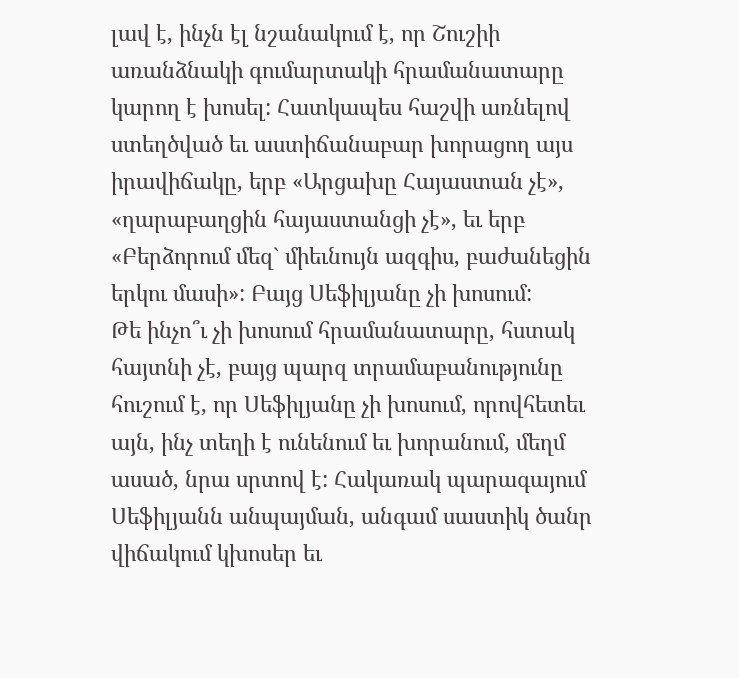լավ է, ինչն էլ նշանակում է, որ Շուշիի առանձնակի գումարտակի հրամանատարը կարող է խոսել: Հատկապես հաշվի առնելով ստեղծված եւ աստիճանաբար խորացող այս իրավիճակը, երբ «Արցախը Հայաստան չէ», «ղարաբաղցին հայաստանցի չէ», եւ երբ «Բերձորում մեզ` միեւնույն ազգիս, բաժանեցին երկու մասի»: Բայց Սեֆիլյանը չի խոսում:
Թե ինչո՞ւ չի խոսում հրամանատարը, հստակ հայտնի չէ, բայց պարզ տրամաբանությունը հուշում է, որ Սեֆիլյանը չի խոսում, որովհետեւ այն, ինչ տեղի է ունենում եւ խորանում, մեղմ ասած, նրա սրտով է: Հակառակ պարագայում Սեֆիլյանն անպայման, անգամ սաստիկ ծանր վիճակում կխոսեր եւ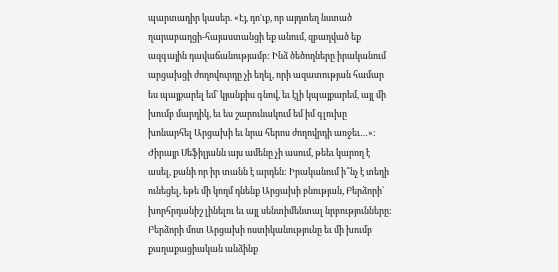պարտադիր կասեր. «Էյ, դո'ւք, որ այդտեղ նստած ղարաբաղցի-հայաստանցի եք անում, զբաղված եք ազգային դավաճանությամբ: Ինձ ծեծողները իրականում արցախցի ժողովուրդը չի եղել, որի ազատության համար ես պայքարել եմ` կյանքիս գնով, եւ էլի կպայքարեմ, այլ մի խումբ մարդիկ, եւ ես շարունակում եմ իմ գլուխը խոնարհել Արցախի եւ նրա հերոս ժողովրդի առջեւ…»:
Ժիրայր Սեֆիլյանն այս ամենը չի ասում, թեեւ կարող է ասել, քանի որ իր տանն է արդեն: Իրականում ի՞նչ է տեղի ունեցել, եթե մի կողմ դնենք Արցախի բնության, Բերձորի` խորհրդանիշ լինելու եւ այլ սենտիմենտալ նրբությունները: Բերձորի մոտ Արցախի ոստիկանությունը եւ մի խումբ քաղաքացիական անձինք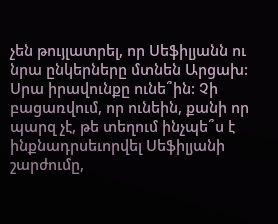չեն թույլատրել, որ Սեֆիլյանն ու նրա ընկերները մտնեն Արցախ: Սրա իրավունքը ունե՞ին: Չի բացառվում, որ ունեին, քանի որ պարզ չէ, թե տեղում ինչպե՞ս է ինքնադրսեւորվել Սեֆիլյանի շարժումը,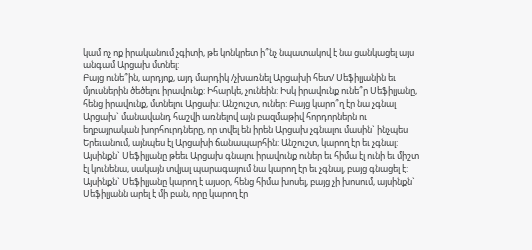կամ ոչ ոք իրականում չգիտի, թե կոնկրետ ի՞նչ նպատակով է նա ցանկացել այս անգամ Արցախ մտնել:
Բայց ունե՞ին, արդյոք, այդ մարդիկ /չխառնել Արցախի հետ/ Սեֆիլյանին եւ մյուսներին ծեծելու իրավունք: Իհարկե, չունեին: Իսկ իրավունք ունե՞ր Սեֆիլյանը, հենց իրավունք, մտնելու Արցախ: Անշուշտ, ուներ: Բայց կարո՞ղ էր նա չգնալ Արցախ` մանավանդ հաշվի առնելով այն բազմաթիվ հորդորներն ու եղբայրական խորհուրդները, որ տվել են իրեն Արցախ չգնալու մասին` ինչպես Երեւանում, այնպես էլ Արցախի ճանապարհին: Անշուշտ, կարող էր եւ չգնալ: Այսինքն` Սեֆիլյանը թեեւ Արցախ գնալու իրավունք ուներ եւ հիմա էլ ունի եւ միշտ էլ կունենա, սակայն տվյալ պարագայում նա կարող էր եւ չգնալ, բայց գնացել է:
Այսինքն` Սեֆիլյանը կարող է այսօր, հենց հիմա խոսել, բայց չի խոսում, այսինքն` Սեֆիլյանն արել է մի բան, որը կարող էր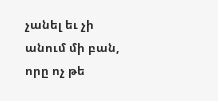չանել եւ չի անում մի բան, որը ոչ թե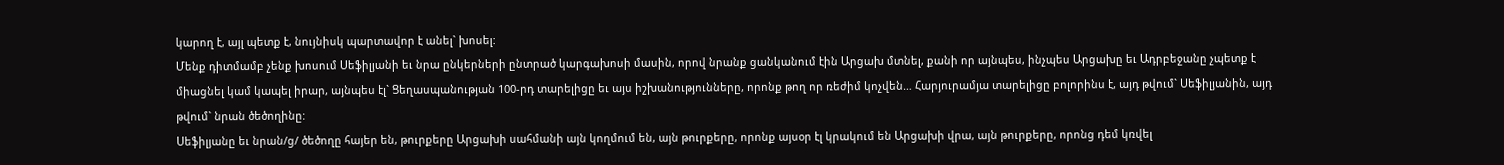կարող է, այլ պետք է, նույնիսկ պարտավոր է անել` խոսել:
Մենք դիտմամբ չենք խոսում Սեֆիլյանի եւ նրա ընկերների ընտրած կարգախոսի մասին, որով նրանք ցանկանում էին Արցախ մտնել, քանի որ այնպես, ինչպես Արցախը եւ Ադրբեջանը չպետք է միացնել կամ կապել իրար, այնպես էլ` Ցեղասպանության 100-րդ տարելիցը եւ այս իշխանությունները, որոնք թող որ ռեժիմ կոչվեն… Հարյուրամյա տարելիցը բոլորինս է, այդ թվում` Սեֆիլյանին, այդ թվում` նրան ծեծողինը:
Սեֆիլյանը եւ նրան/ց/ ծեծողը հայեր են, թուրքերը Արցախի սահմանի այն կողմում են, այն թուրքերը, որոնք այսօր էլ կրակում են Արցախի վրա, այն թուրքերը, որոնց դեմ կռվել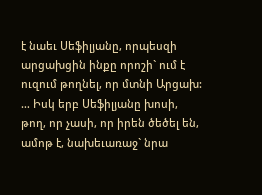է նաեւ Սեֆիլյանը, որպեսզի արցախցին ինքը որոշի` ում է ուզում թողնել, որ մտնի Արցախ:
… Իսկ երբ Սեֆիլյանը խոսի, թող, որ չասի, որ իրեն ծեծել են, ամոթ է, նախեւառաջ` նրա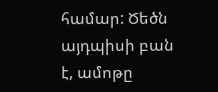համար: Ծեծն այդպիսի բան է, ամոթը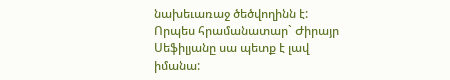նախեւառաջ ծեծվողինն է: Որպես հրամանատար` Ժիրայր Սեֆիլյանը սա պետք է լավ իմանա: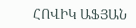ՀՈՎԻԿ ԱՖՅԱՆ